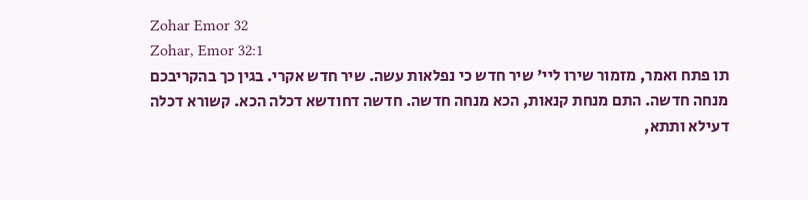Zohar Emor 32
Zohar, Emor 32:1
תו פתח ואמר, מזמור שירו ליי' שיר חדש כי נפלאות עשה. שיר חדש אקרי. בגין כך בהקריבכם מנחה חדשה. התם מנחת קנאות, הכא מנחה חדשה. חדשה דחודשא דכלה הכא. קשורא דכלה דעילא ותתא,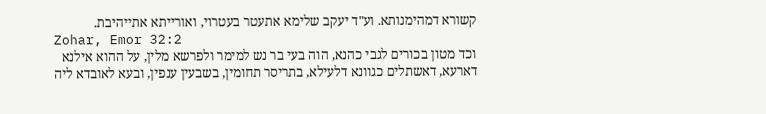קשורא דמהימנותא. וע"ד יעקב שלימא אתעטר בעטרוי, ואורייתא אתייהיבת.
Zohar, Emor 32:2
וכד מטון בכורים לגבי כהנא, הוה בעי בר נש למימר ולפרשא מלין, על ההוא אילנא דארעא, דאשתלים כגוונא דלעילא, בתריסר תחומין, בשבעין ענפין, ובעא לאובדא ליה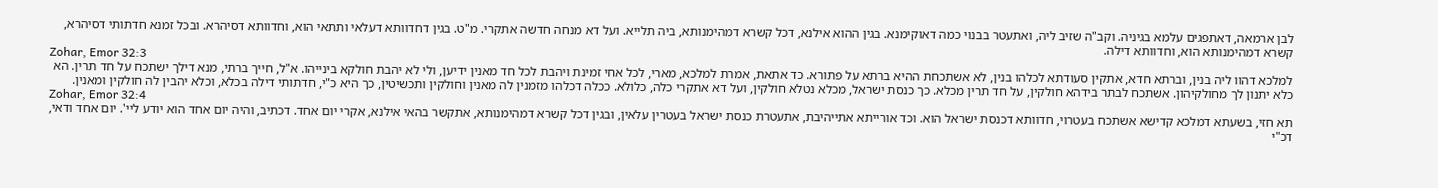לבן ארמאה, דאתפגים עלמא בגיניה. וקב"ה שזיב ליה, ואתעטר בבנוי כמה דאוקימנא. בגין ההוא אילנא, דכל קשרא דמהימנותא, ביה תלייא. ועל דא מנחה חדשה אתקרי. מ"ט. בגין דחדוותא דעלאי ותתאי הוא, וחדוותא דסיהרא. ובכל זמנא חדתותי דסיהרא, קשרא דמהימנותא הוא, וחדוותא דילה.
Zohar, Emor 32:3
למלכא דהוו ליה בנין, וברתא חדא, אתקין סעודתא לכלהו בנין, לא אשתכחת ההיא ברתא על פתורא. כד אתאת, אמרת למלכא, מארי, לכל אחי זמינת ויהבת לכל חד מאנין ידיען, ולי לא יהבת חולקא בינייהו. א"ל, חייך ברתי, מנא דילך ישתכח על חד תרין. הא כלא יתנון לך מחולקיהון. אשתכח לבתר בידהא חולקין, על חד תרין מכלא. כך כנסת ישראל, מכלא נטלא חולקין, ועל דא אתקרי כלה, כלולא. ככלה דכלהו מזמנין לה מאנין וחולקין ותכשיטין, כך היא כ"י, חדתותי דילה בכלא, וכלא יהבין לה חולקין ומאנין.
Zohar, Emor 32:4
תא חזי, בשעתא דמלכא קדישא אשתכח בעטרוי, חדוותא דכנסת ישראל הוא. וכד אורייתא אתייהיבת, אתעטרת כנסת ישראל בעטרין עלאין, ובגין דכל קשרא דמהימנותא, אתקשר בהאי אילנא, אקרי יום אחד. דכתיב, והיה יום אחד הוא יודע ליי'. יום אחד ודאי, דכ"י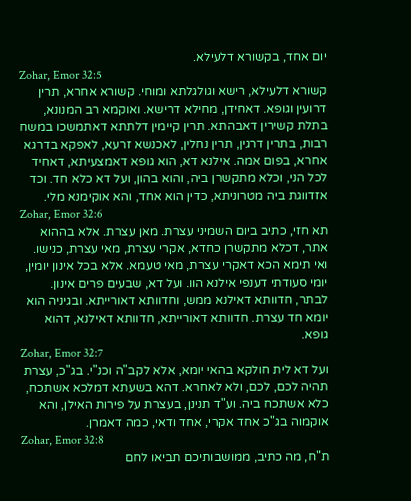יום אחד, בקשורא דלעילא.
Zohar, Emor 32:5
קשורא דלעילא, רישא וגולגלתא ומוחי. קשורא אחרא, תרין דרועין וגופא. דאחידן, מחילא דרישא. ואוקמא רב המנונא, בתלת קשירין דאבהתא. תרין קיימין דלתתא דאתמשכו במשח רבות, בתרין דרגין, תרין נחלין, לאכנשא זרעא, לאפקא בדרגא אחרא, בפום אמה. אילנא דא, הוא גופא דאמצעיתא, דאחיד לכל הני, וכלא מתקשרן ביה, והוא בהון, ועל דא כלא חד. וכד אזדווגת ביה מטרוניתא, כדין הוא אחד, והא אוקימנא מלי.
Zohar, Emor 32:6
תא חזי, כתיב ביום השמיני עצרת. מאן עצרת. אלא בההוא אתר, דכלא מתקשרן כחדא, אקרי עצרת, מאי עצרת, כנישו. ואי תימא הכא דאקרי עצרת, מאי טעמא. אלא בכל אינון יומין, יומי סעודתי דענפי אילנא הוו. ועל דא, שבעים פרים אינון. לבתר, חדוותא דאילנא ממש, וחדוותא דאורייתא. ובגיניה הוא יומא חד עצרת. חדוותא דאורייתא, חדוותא דאילנא, דהוא גופא.
Zohar, Emor 32:7
ועל דא לית חולקא בהאי יומא, אלא לקב"ה וכנ"י. בג"כ, עצרת תהיה לכם, לכם, ולא לאחרא. דהא בשעתא דמלכא אשתכח, כלא אשתכח ביה. וע"ד תנינן, בעצרת על פירות האילן, והא אוקמוה בג"כ אחד אקרי, אחד ודאי, כמה דאמרן.
Zohar, Emor 32:8
ת"ח, מה כתיב, ממושבותיכם תביאו לחם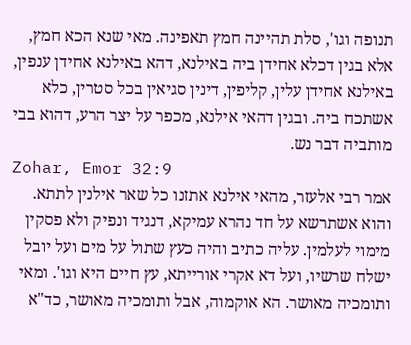תנופה וגו', סלת תהיינה חמץ תאפינה. מאי שנא הכא חמץ, אלא בגין דכלא אחידן ביה באילנא, דהא באילנא אחידן ענפין, באילנא אחידן עלין, קליפין, דינין סגיאין בכל סטרין, כלא אשתכח ביה. ובגין דהאי אילנא, מכפר על יצר הרע, דהוא בבי מותביה דבר נש.
Zohar, Emor 32:9
אמר רבי אלעזר, מהאי אילנא אתזנו כל שאר אילנין לתתא. והוא אשתרשא על חד נהרא עמיקא, דנגיד ונפיק ולא פסקין מימוי לעלמין. עליה כתיב והיה כעץ שתול על מים ועל יובל ישלח שרשיו, ועל דא אקרי אורייתא, עץ חיים היא וגו'. ומאי ותומכיה מאושר. הא אוקמוה, אבל ותומכיה מאושר, כד"א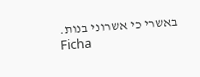באשרי כי אשרוני בנות.
Ficha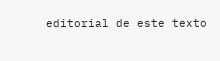editorial de este texto